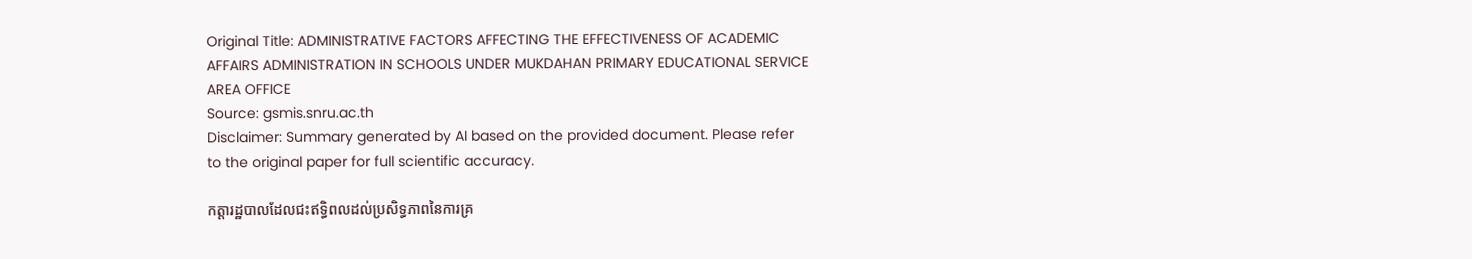Original Title: ADMINISTRATIVE FACTORS AFFECTING THE EFFECTIVENESS OF ACADEMIC AFFAIRS ADMINISTRATION IN SCHOOLS UNDER MUKDAHAN PRIMARY EDUCATIONAL SERVICE AREA OFFICE
Source: gsmis.snru.ac.th
Disclaimer: Summary generated by AI based on the provided document. Please refer to the original paper for full scientific accuracy.

កត្តារដ្ឋបាលដែលជះឥទ្ធិពលដល់ប្រសិទ្ធភាពនៃការគ្រ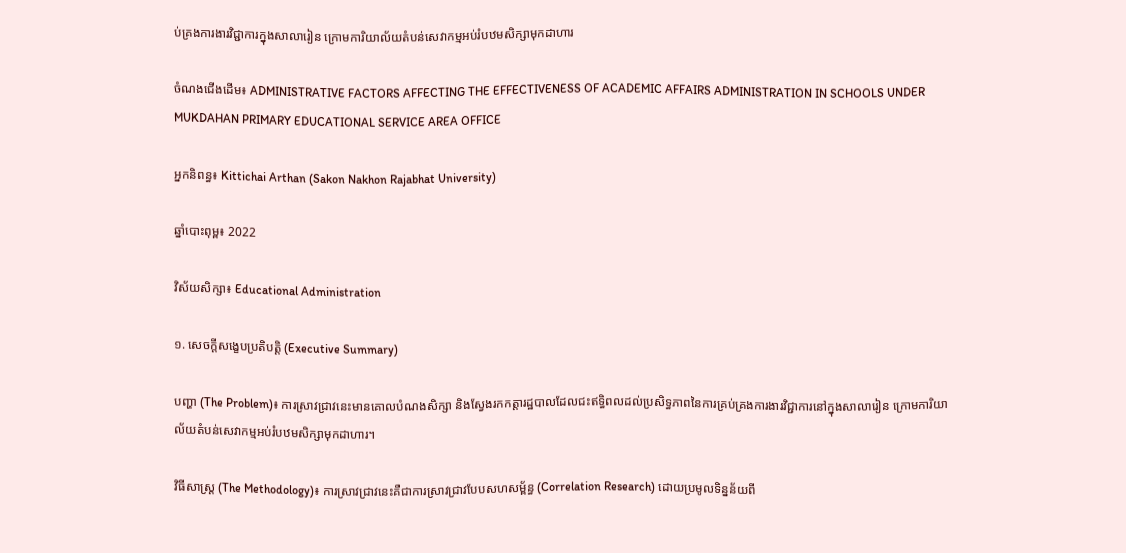ប់គ្រងការងារវិជ្ជាការក្នុងសាលារៀន ក្រោមការិយាល័យតំបន់សេវាកម្មអប់រំបឋមសិក្សាមុកដាហារ

ចំណងជើងដើម៖ ADMINISTRATIVE FACTORS AFFECTING THE EFFECTIVENESS OF ACADEMIC AFFAIRS ADMINISTRATION IN SCHOOLS UNDER MUKDAHAN PRIMARY EDUCATIONAL SERVICE AREA OFFICE

អ្នកនិពន្ធ៖ Kittichai Arthan (Sakon Nakhon Rajabhat University)

ឆ្នាំបោះពុម្ព៖ 2022

វិស័យសិក្សា៖ Educational Administration

១. សេចក្តីសង្ខេបប្រតិបត្តិ (Executive Summary)

បញ្ហា (The Problem)៖ ការស្រាវជ្រាវនេះមានគោលបំណងសិក្សា និងស្វែងរកកត្តារដ្ឋបាលដែលជះឥទ្ធិពលដល់ប្រសិទ្ធភាពនៃការគ្រប់គ្រងការងារវិជ្ជាការនៅក្នុងសាលារៀន ក្រោមការិយាល័យតំបន់សេវាកម្មអប់រំបឋមសិក្សាមុកដាហារ។

វិធីសាស្ត្រ (The Methodology)៖ ការស្រាវជ្រាវនេះគឺជាការស្រាវជ្រាវបែបសហសម្ព័ន្ធ (Correlation Research) ដោយប្រមូលទិន្នន័យពី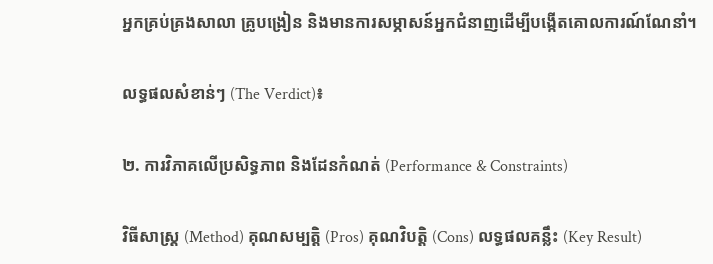អ្នកគ្រប់គ្រងសាលា គ្រូបង្រៀន និងមានការសម្ភាសន៍អ្នកជំនាញដើម្បីបង្កើតគោលការណ៍ណែនាំ។

លទ្ធផលសំខាន់ៗ (The Verdict)៖

២. ការវិភាគលើប្រសិទ្ធភាព និងដែនកំណត់ (Performance & Constraints)

វិធីសាស្ត្រ (Method) គុណសម្បត្តិ (Pros) គុណវិបត្តិ (Cons) លទ្ធផលគន្លឹះ (Key Result)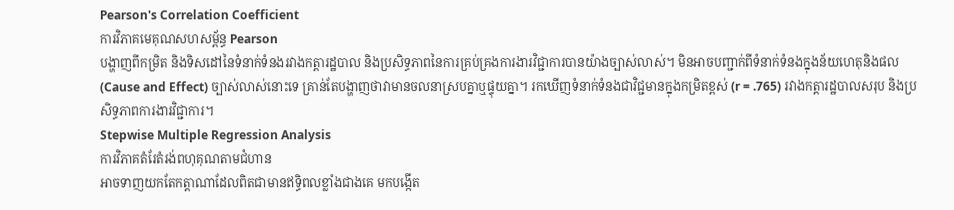Pearson's Correlation Coefficient
ការវិភាគមេគុណសហសម្ព័ន្ធ Pearson
បង្ហាញពីកម្រិត និងទិសដៅនៃទំនាក់ទំនងរវាងកត្តារដ្ឋបាល និងប្រសិទ្ធភាពនៃការគ្រប់គ្រងការងារវិជ្ជាការបានយ៉ាងច្បាស់លាស់។ មិនអាចបញ្ជាក់ពីទំនាក់ទំនងក្នុងន័យហេតុនិងផល (Cause and Effect) ច្បាស់លាស់នោះទេ គ្រាន់តែបង្ហាញថាវាមានចលនាស្របគ្នាឬផ្ទុយគ្នា។ រកឃើញទំនាក់ទំនងជាវិជ្ជមានក្នុងកម្រិតខ្ពស់ (r = .765) រវាងកត្តារដ្ឋបាលសរុប និងប្រសិទ្ធភាពការងារវិជ្ជាការ។
Stepwise Multiple Regression Analysis
ការវិភាគតំរែតំរង់ពហុគុណតាមជំហាន
អាចទាញយកតែកត្តាណាដែលពិតជាមានឥទ្ធិពលខ្លាំងជាងគេ មកបង្កើត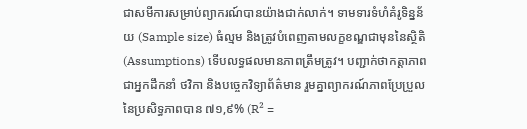ជាសមីការសម្រាប់ព្យាករណ៍បានយ៉ាងជាក់លាក់។ ទាមទារទំហំគំរូទិន្នន័យ (Sample size) ធំល្មម និងត្រូវបំពេញតាមលក្ខខណ្ឌជាមុននៃស្ថិតិ (Assumptions) ទើបលទ្ធផលមានភាពត្រឹមត្រូវ។ បញ្ជាក់ថាកត្តាភាពជាអ្នកដឹកនាំ ថវិកា និងបច្ចេកវិទ្យាព័ត៌មាន រួមគ្នាព្យាករណ៍ភាពប្រែប្រួលនៃប្រសិទ្ធភាពបាន ៧១,៩% (R² =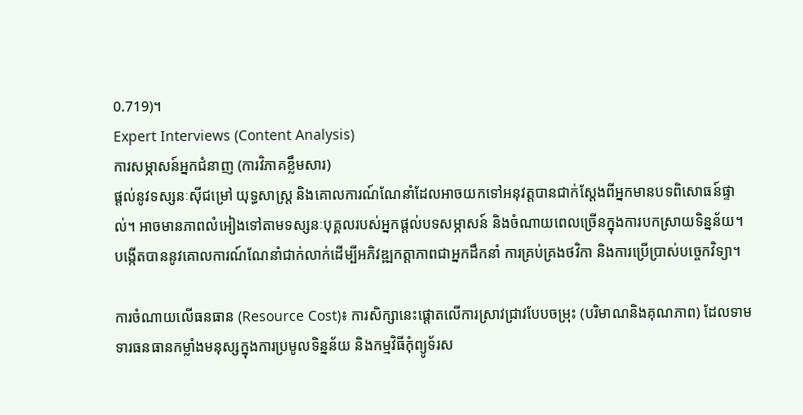0.719)។
Expert Interviews (Content Analysis)
ការសម្ភាសន៍អ្នកជំនាញ (ការវិភាគខ្លឹមសារ)
ផ្តល់នូវទស្សនៈស៊ីជម្រៅ យុទ្ធសាស្ត្រ និងគោលការណ៍ណែនាំដែលអាចយកទៅអនុវត្តបានជាក់ស្តែងពីអ្នកមានបទពិសោធន៍ផ្ទាល់។ អាចមានភាពលំអៀងទៅតាមទស្សនៈបុគ្គលរបស់អ្នកផ្តល់បទសម្ភាសន៍ និងចំណាយពេលច្រើនក្នុងការបកស្រាយទិន្នន័យ។ បង្កើតបាននូវគោលការណ៍ណែនាំជាក់លាក់ដើម្បីអភិវឌ្ឍកត្តាភាពជាអ្នកដឹកនាំ ការគ្រប់គ្រងថវិកា និងការប្រើប្រាស់បច្ចេកវិទ្យា។

ការចំណាយលើធនធាន (Resource Cost)៖ ការសិក្សានេះផ្តោតលើការស្រាវជ្រាវបែបចម្រុះ (បរិមាណនិងគុណភាព) ដែលទាមទារធនធានកម្លាំងមនុស្សក្នុងការប្រមូលទិន្នន័យ និងកម្មវិធីកុំព្យូទ័រស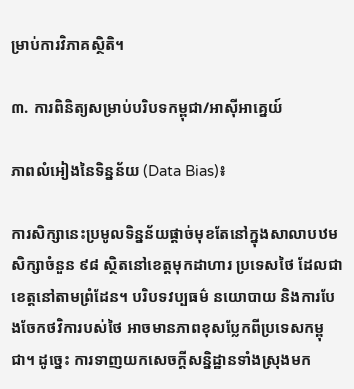ម្រាប់ការវិភាគស្ថិតិ។

៣. ការពិនិត្យសម្រាប់បរិបទកម្ពុជា/អាស៊ីអាគ្នេយ៍

ភាពលំអៀងនៃទិន្នន័យ (Data Bias)៖

ការសិក្សានេះប្រមូលទិន្នន័យផ្តាច់មុខតែនៅក្នុងសាលាបឋមសិក្សាចំនួន ៩៨ ស្ថិតនៅខេត្តមុកដាហារ ប្រទេសថៃ ដែលជាខេត្តនៅតាមព្រំដែន។ បរិបទវប្បធម៌ នយោបាយ និងការបែងចែកថវិការបស់ថៃ អាចមានភាពខុសប្លែកពីប្រទេសកម្ពុជា។ ដូច្នេះ ការទាញយកសេចក្តីសន្និដ្ឋានទាំងស្រុងមក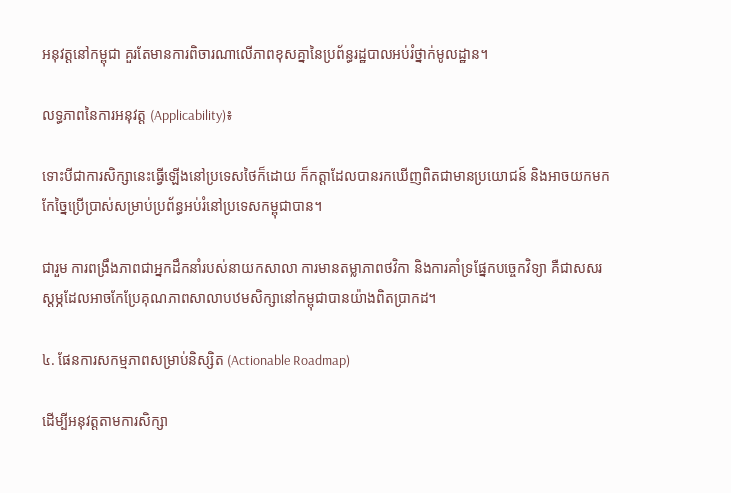អនុវត្តនៅកម្ពុជា គួរតែមានការពិចារណាលើភាពខុសគ្នានៃប្រព័ន្ធរដ្ឋបាលអប់រំថ្នាក់មូលដ្ឋាន។

លទ្ធភាពនៃការអនុវត្ត (Applicability)៖

ទោះបីជាការសិក្សានេះធ្វើឡើងនៅប្រទេសថៃក៏ដោយ ក៏កត្តាដែលបានរកឃើញពិតជាមានប្រយោជន៍ និងអាចយកមកកែច្នៃប្រើប្រាស់សម្រាប់ប្រព័ន្ធអប់រំនៅប្រទេសកម្ពុជាបាន។

ជារួម ការពង្រឹងភាពជាអ្នកដឹកនាំរបស់នាយកសាលា ការមានតម្លាភាពថវិកា និងការគាំទ្រផ្នែកបច្ចេកវិទ្យា គឺជាសសរស្តម្ភដែលអាចកែប្រែគុណភាពសាលាបឋមសិក្សានៅកម្ពុជាបានយ៉ាងពិតប្រាកដ។

៤. ផែនការសកម្មភាពសម្រាប់និស្សិត (Actionable Roadmap)

ដើម្បីអនុវត្តតាមការសិក្សា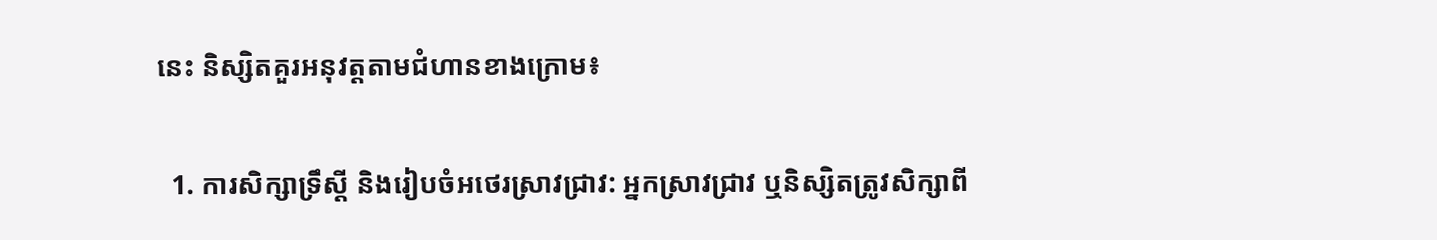នេះ និស្សិតគួរអនុវត្តតាមជំហានខាងក្រោម៖

  1. ការសិក្សាទ្រឹស្តី និងរៀបចំអថេរស្រាវជ្រាវ: អ្នកស្រាវជ្រាវ ឬនិស្សិតត្រូវសិក្សាពី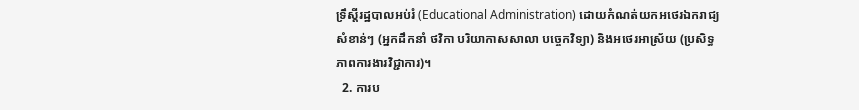ទ្រឹស្តីរដ្ឋបាលអប់រំ (Educational Administration) ដោយកំណត់យកអថេរឯករាជ្យសំខាន់ៗ (អ្នកដឹកនាំ ថវិកា បរិយាកាសសាលា បច្ចេកវិទ្យា) និងអថេរអាស្រ័យ (ប្រសិទ្ធភាពការងារវិជ្ជាការ)។
  2. ការប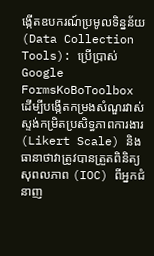ង្កើតឧបករណ៍ប្រមូលទិន្នន័យ (Data Collection Tools): ប្រើប្រាស់ Google FormsKoBoToolbox ដើម្បីបង្កើតកម្រងសំណួរវាស់ស្ទង់កម្រិតប្រសិទ្ធភាពការងារ (Likert Scale) និងធានាថាវាត្រូវបានត្រួតពិនិត្យសុពលភាព (IOC) ពីអ្នកជំនាញ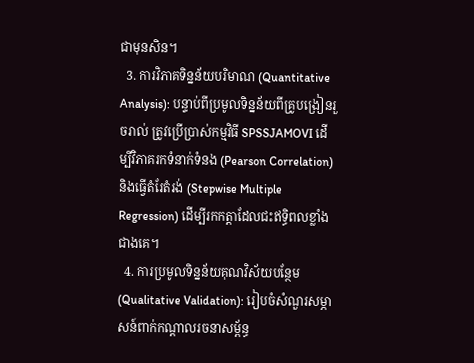ជាមុនសិន។
  3. ការវិភាគទិន្នន័យបរិមាណ (Quantitative Analysis): បន្ទាប់ពីប្រមូលទិន្នន័យពីគ្រូបង្រៀនរួចរាល់ ត្រូវប្រើប្រាស់កម្មវិធី SPSSJAMOVI ដើម្បីវិភាគរកទំនាក់ទំនង (Pearson Correlation) និងធ្វើតំរែតំរង់ (Stepwise Multiple Regression) ដើម្បីរកកត្តាដែលជះឥទ្ធិពលខ្លាំងជាងគេ។
  4. ការប្រមូលទិន្នន័យគុណវិស័យបន្ថែម (Qualitative Validation): រៀបចំសំណួរសម្ភាសន៍ពាក់កណ្តាលរចនាសម្ព័ន្ធ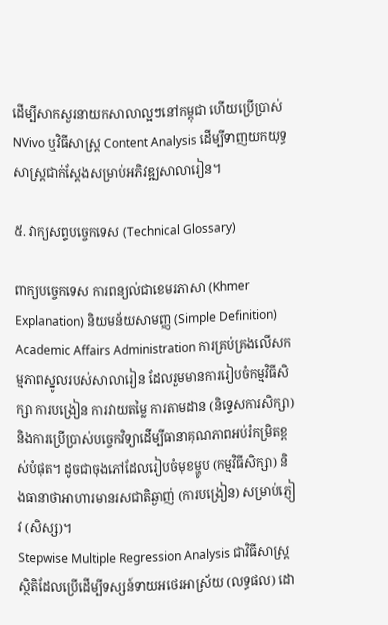ដើម្បីសាកសួរនាយកសាលាល្អៗនៅកម្ពុជា ហើយប្រើប្រាស់ NVivo ឬវិធីសាស្ត្រ Content Analysis ដើម្បីទាញយកយុទ្ធសាស្ត្រជាក់ស្តែងសម្រាប់អភិវឌ្ឍសាលារៀន។

៥. វាក្យសព្ទបច្ចេកទេស (Technical Glossary)

ពាក្យបច្ចេកទេស ការពន្យល់ជាខេមរភាសា (Khmer Explanation) និយមន័យសាមញ្ញ (Simple Definition)
Academic Affairs Administration ការគ្រប់គ្រងលើសកម្មភាពស្នូលរបស់សាលារៀន ដែលរួមមានការរៀបចំកម្មវិធីសិក្សា ការបង្រៀន ការវាយតម្លៃ ការតាមដាន (និទ្ទេសការសិក្សា) និងការប្រើប្រាស់បច្ចេកវិទ្យាដើម្បីធានាគុណភាពអប់រំកម្រិតខ្ពស់បំផុត។ ដូចជាចុងភៅដែលរៀបចំមុខម្ហូប (កម្មវិធីសិក្សា) និងធានាថាអាហារមានរសជាតិឆ្ងាញ់ (ការបង្រៀន) សម្រាប់ភ្ញៀវ (សិស្ស)។
Stepwise Multiple Regression Analysis ជាវិធីសាស្ត្រស្ថិតិដែលប្រើដើម្បីទស្សន៍ទាយអថេរអាស្រ័យ (លទ្ធផល) ដោ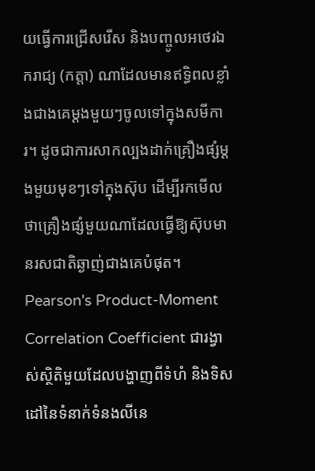យធ្វើការជ្រើសរើស និងបញ្ចូលអថេរឯករាជ្យ (កត្តា) ណាដែលមានឥទ្ធិពលខ្លាំងជាងគេម្ដងមួយៗចូលទៅក្នុងសមីការ។ ដូចជាការសាកល្បងដាក់គ្រឿងផ្សំម្ដងមួយមុខៗទៅក្នុងស៊ុប ដើម្បីរកមើលថាគ្រឿងផ្សំមួយណាដែលធ្វើឱ្យស៊ុបមានរសជាតិឆ្ងាញ់ជាងគេបំផុត។
Pearson's Product-Moment Correlation Coefficient ជារង្វាស់ស្ថិតិមួយដែលបង្ហាញពីទំហំ និងទិសដៅនៃទំនាក់ទំនងលីនេ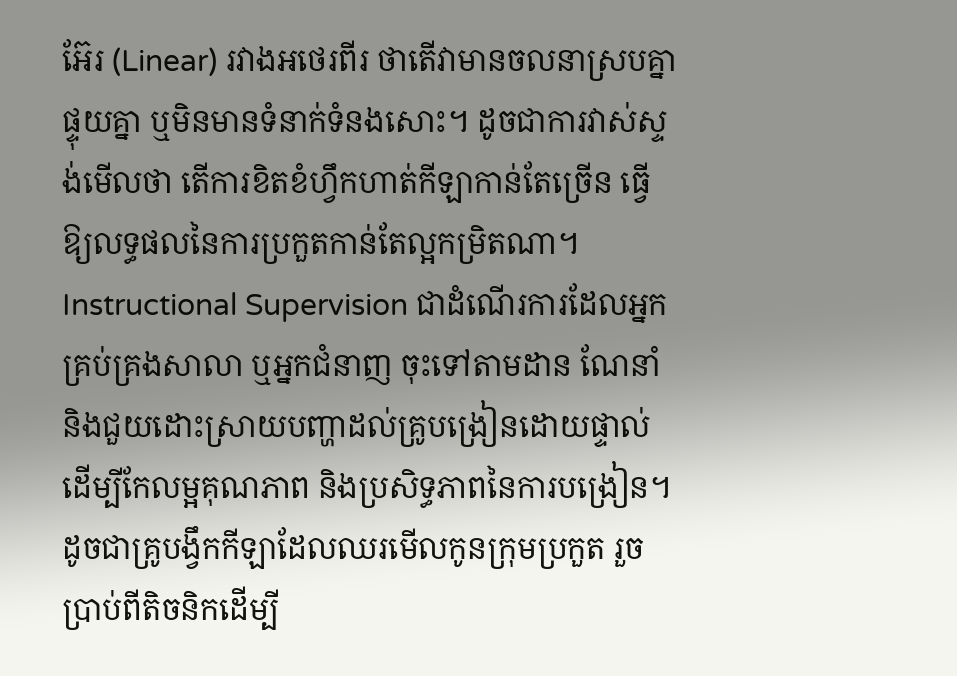អ៊ែរ (Linear) រវាងអថេរពីរ ថាតើវាមានចលនាស្របគ្នា ផ្ទុយគ្នា ឬមិនមានទំនាក់ទំនងសោះ។ ដូចជាការវាស់ស្ទង់មើលថា តើការខិតខំហ្វឹកហាត់កីឡាកាន់តែច្រើន ធ្វើឱ្យលទ្ធផលនៃការប្រកួតកាន់តែល្អកម្រិតណា។
Instructional Supervision ជាដំណើរការដែលអ្នកគ្រប់គ្រងសាលា ឬអ្នកជំនាញ ចុះទៅតាមដាន ណែនាំ និងជួយដោះស្រាយបញ្ហាដល់គ្រូបង្រៀនដោយផ្ទាល់ ដើម្បីកែលម្អគុណភាព និងប្រសិទ្ធភាពនៃការបង្រៀន។ ដូចជាគ្រូបង្វឹកកីឡាដែលឈរមើលកូនក្រុមប្រកួត រួចប្រាប់ពីតិចនិកដើម្បី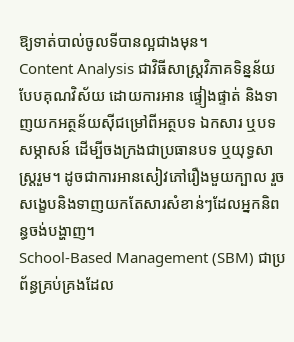ឱ្យទាត់បាល់ចូលទីបានល្អជាងមុន។
Content Analysis ជាវិធីសាស្ត្រវិភាគទិន្នន័យបែបគុណវិស័យ ដោយការអាន ផ្ទៀងផ្ទាត់ និងទាញយកអត្ថន័យស៊ីជម្រៅពីអត្ថបទ ឯកសារ ឬបទសម្ភាសន៍ ដើម្បីចងក្រងជាប្រធានបទ ឬយុទ្ធសាស្ត្ររួម។ ដូចជាការអានសៀវភៅរឿងមួយក្បាល រួចសង្ខេបនិងទាញយកតែសារសំខាន់ៗដែលអ្នកនិពន្ធចង់បង្ហាញ។
School-Based Management (SBM) ជាប្រព័ន្ធគ្រប់គ្រងដែល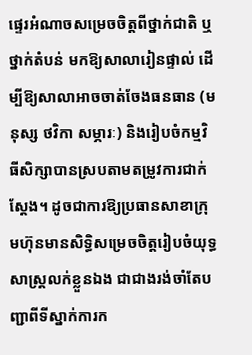ផ្ទេរអំណាចសម្រេចចិត្តពីថ្នាក់ជាតិ ឬថ្នាក់តំបន់ មកឱ្យសាលារៀនផ្ទាល់ ដើម្បីឱ្យសាលាអាចចាត់ចែងធនធាន (មនុស្ស ថវិកា សម្ភារៈ) និងរៀបចំកម្មវិធីសិក្សាបានស្របតាមតម្រូវការជាក់ស្តែង។ ដូចជាការឱ្យប្រធានសាខាក្រុមហ៊ុនមានសិទ្ធិសម្រេចចិត្តរៀបចំយុទ្ធសាស្ត្រលក់ខ្លួនឯង ជាជាងរង់ចាំតែបញ្ជាពីទីស្នាក់ការក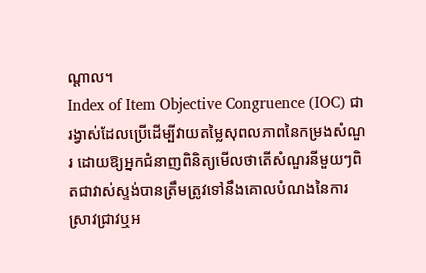ណ្តាល។
Index of Item Objective Congruence (IOC) ជារង្វាស់ដែលប្រើដើម្បីវាយតម្លៃសុពលភាពនៃកម្រងសំណួរ ដោយឱ្យអ្នកជំនាញពិនិត្យមើលថាតើសំណួរនីមួយៗពិតជាវាស់ស្ទង់បានត្រឹមត្រូវទៅនឹងគោលបំណងនៃការស្រាវជ្រាវឬអ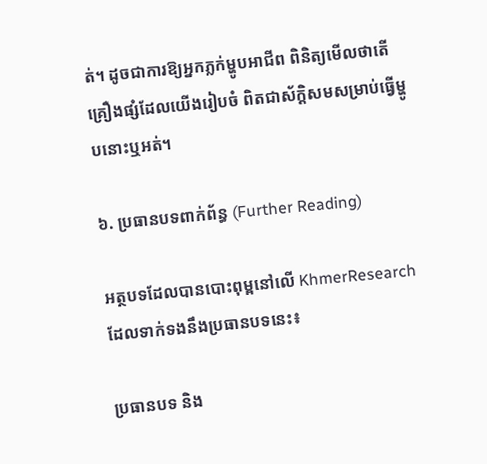ត់។ ដូចជាការឱ្យអ្នកភ្លក់ម្ហូបអាជីព ពិនិត្យមើលថាតើគ្រឿងផ្សំដែលយើងរៀបចំ ពិតជាស័ក្តិសមសម្រាប់ធ្វើម្ហូបនោះឬអត់។

៦. ប្រធានបទពាក់ព័ន្ធ (Further Reading)

អត្ថបទដែលបានបោះពុម្ពនៅលើ KhmerResearch ដែលទាក់ទងនឹងប្រធានបទនេះ៖

ប្រធានបទ និង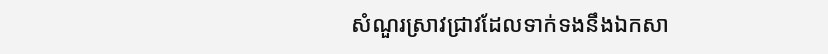សំណួរស្រាវជ្រាវដែលទាក់ទងនឹងឯកសា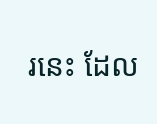រនេះ ដែល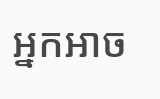អ្នកអាច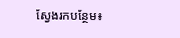ស្វែងរកបន្ថែម៖